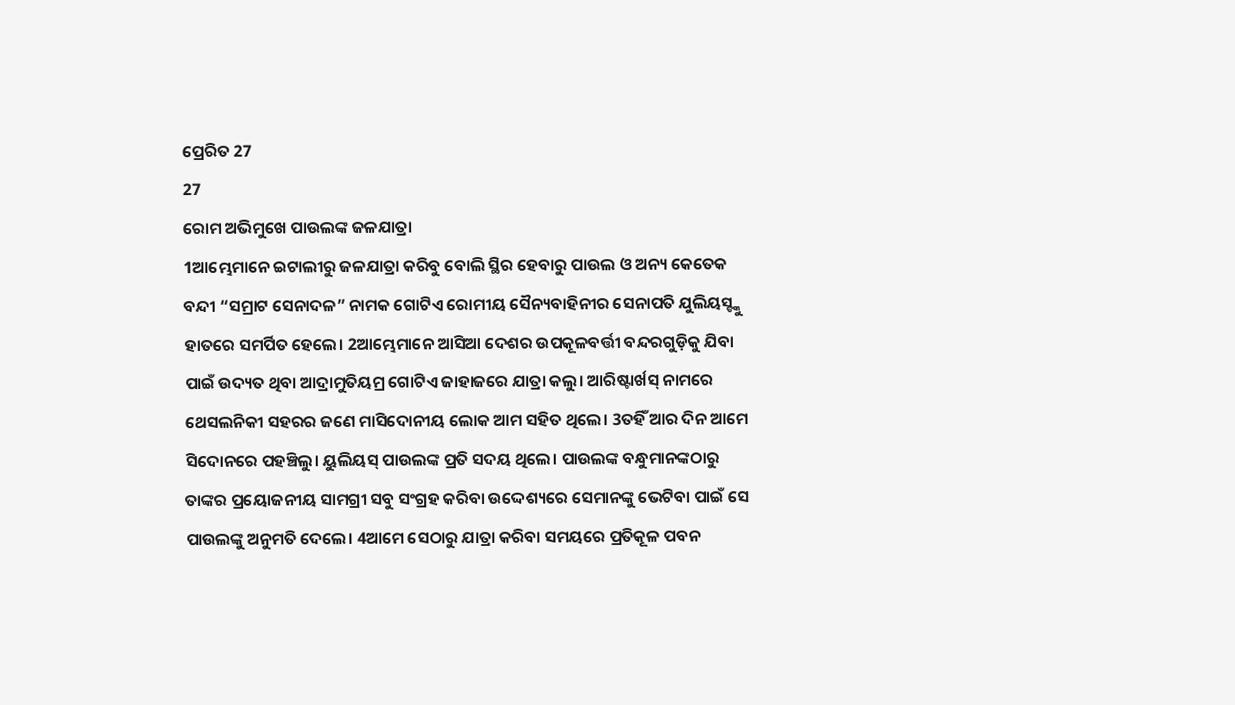ପ୍ରେରିତ 27
27
ରୋମ ଅଭିମୁଖେ ପାଉଲଙ୍କ ଜଳଯାତ୍ରା
1ଆମ୍ଭେମାନେ ଇଟାଲୀରୁ ଜଳଯାତ୍ରା କରିବୁ ବୋଲି ସ୍ଥିର ହେବାରୁ ପାଉଲ ଓ ଅନ୍ୟ କେତେକ ବନ୍ଦୀ “ସମ୍ରାଟ ସେନାଦଳ” ନାମକ ଗୋଟିଏ ରୋମୀୟ ସୈନ୍ୟବାହିନୀର ସେନାପତି ଯୁଲିୟସ୍ଙ୍କୁ ହାତରେ ସମର୍ପିତ ହେଲେ। 2ଆମ୍ଭେମାନେ ଆସିଆ ଦେଶର ଉପକୂଳବର୍ତ୍ତୀ ବନ୍ଦରଗୁଡ଼ିକୁ ଯିବା ପାଇଁ ଉଦ୍ୟତ ଥିବା ଆଦ୍ରାମୁତିୟମ୍ର ଗୋଟିଏ ଜାହାଜରେ ଯାତ୍ରା କଲୁ। ଆରିଷ୍ଟାର୍ଖସ୍ ନାମରେ ଥେସଲନିକୀ ସହରର ଜଣେ ମାସିଦୋନୀୟ ଲୋକ ଆମ ସହିତ ଥିଲେ। 3ତହିଁ ଆର ଦିନ ଆମେ ସିଦୋନରେ ପହଞ୍ଚିଲୁ। ୟୁଲିୟସ୍ ପାଉଲଙ୍କ ପ୍ରତି ସଦୟ ଥିଲେ। ପାଉଲଙ୍କ ବନ୍ଧୁମାନଙ୍କଠାରୁ ତାଙ୍କର ପ୍ରୟୋଜନୀୟ ସାମଗ୍ରୀ ସବୁ ସଂଗ୍ରହ କରିବା ଉଦ୍ଦେଶ୍ୟରେ ସେମାନଙ୍କୁ ଭେଟିବା ପାଇଁ ସେ ପାଉଲଙ୍କୁ ଅନୁମତି ଦେଲେ। 4ଆମେ ସେଠାରୁ ଯାତ୍ରା କରିବା ସମୟରେ ପ୍ରତିକୂଳ ପବନ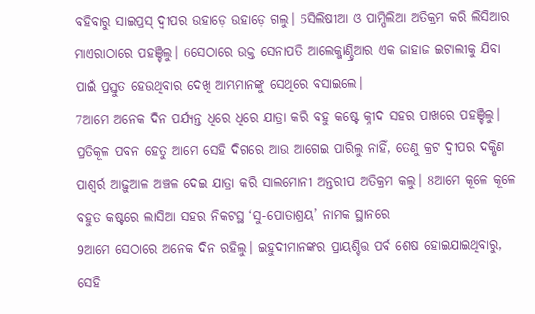ବହିବାରୁ ସାଇପ୍ରସ୍ ଦ୍ୱୀପର ଉହାଡ଼େ ଉହାଡ଼େ ଗଲୁ। 5ସିଲିଷୀଆ ଓ ପାମ୍ପିଲିଆ ଅତିକ୍ରମ କରି ଲିସିଆର ମାଏରାଠାରେ ପହଞ୍ଚିଲୁ। 6ସେଠାରେ ଉକ୍ତ ସେନାପତି ଆଲେକ୍ଜାଣ୍ଡ୍ରିଆର ଏକ ଜାହାଜ ଇଟାଲୀକୁ ଯିବା ପାଇଁ ପ୍ରସ୍ତୁତ ହେଉଥିବାର ଦେଖି ଆମ୍ଭମାନଙ୍କୁ ସେଥିରେ ବସାଇଲେ।
7ଆମେ ଅନେକ ଦିନ ପର୍ଯ୍ୟନ୍ତ ଧିରେ ଧିରେ ଯାତ୍ରା କରି ବହୁ କଷ୍ଟେ କ୍ନୀଦ ସହର ପାଖରେ ପହଞ୍ଚିଲୁ। ପ୍ରତିକୂଳ ପବନ ହେତୁ ଆମେ ସେହି ଦିଗରେ ଆଉ ଆଗେଇ ପାରିଲୁ ନାହିଁ, ତେଣୁ କ୍ରଟ ଦ୍ୱୀପର ଦକ୍ଷିଣ ପାଶ୍ୱର୍ର ଆଢ଼ୁଆଳ ଅଞ୍ଚଳ ଦେଇ ଯାତ୍ରା କରି ସାଲମୋନୀ ଅନ୍ତରୀପ ଅତିକ୍ରମ କଲୁ। 8ଆମେ କୂଳେ କୂଳେ ବହୁତ କଷ୍ଟରେ ଲାସିଆ ସହର ନିକଟସ୍ଥ ‘ସୁ-ପୋତାଶ୍ରୟ’ ନାମକ ସ୍ଥାନରେ
9ଆମେ ସେଠାରେ ଅନେକ ଦିନ ରହିଲୁ। ଇହୁଦୀମାନଙ୍କର ପ୍ରାୟଶ୍ଚିତ୍ତ ପର୍ବ ଶେଷ ହୋଇଯାଇଥିବାରୁ, ସେହି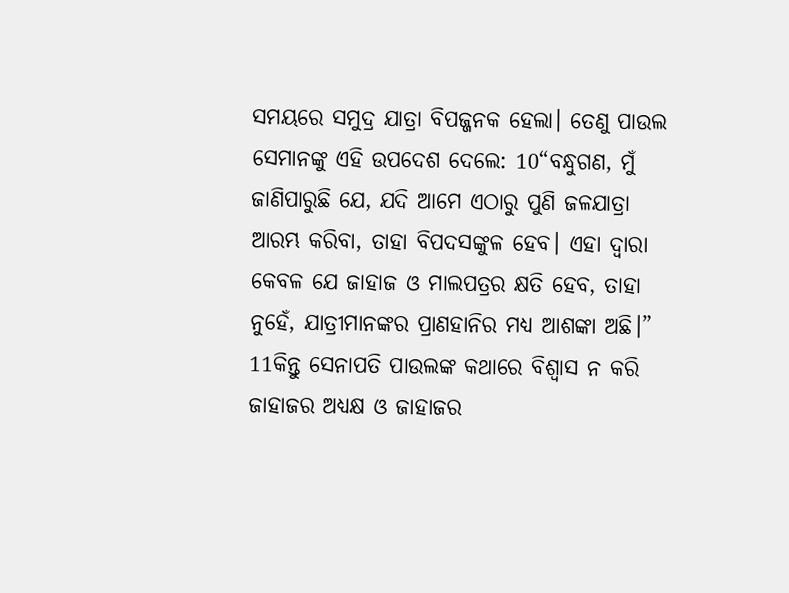ସମୟରେ ସମୁଦ୍ର ଯାତ୍ରା ବିପଜ୍ଜନକ ହେଲା। ତେଣୁ ପାଉଲ ସେମାନଙ୍କୁ ଏହି ଉପଦେଶ ଦେଲେ: 10“ବନ୍ଧୁଗଣ, ମୁଁ ଜାଣିପାରୁଛି ଯେ, ଯଦି ଆମେ ଏଠାରୁ ପୁଣି ଜଳଯାତ୍ରା ଆରମ୍ଭ କରିବା, ତାହା ବିପଦସଙ୍କୁଳ ହେବ। ଏହା ଦ୍ୱାରା କେବଳ ଯେ ଜାହାଜ ଓ ମାଲପତ୍ରର କ୍ଷତି ହେବ, ତାହା ନୁହେଁ, ଯାତ୍ରୀମାନଙ୍କର ପ୍ରାଣହାନିର ମଧ୍ୟ ଆଶଙ୍କା ଅଛି।” 11କିନ୍ତୁ ସେନାପତି ପାଉଲଙ୍କ କଥାରେ ବିଶ୍ୱାସ ନ କରି ଜାହାଜର ଅଧ୍ୟକ୍ଷ ଓ ଜାହାଜର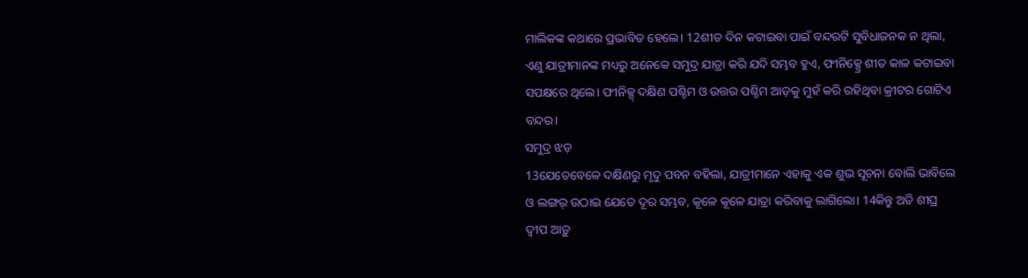ମାଲିକଙ୍କ କଥାରେ ପ୍ରଭାବିତ ହେଲେ। 12ଶୀତ ଦିନ କଟାଇବା ପାଇଁ ବନ୍ଦରଟି ସୁବିଧାଜନକ ନ ଥିଲା, ଏଣୁ ଯାତ୍ରୀମାନଙ୍କ ମଧ୍ୟରୁ ଅନେକେ ସମୁଦ୍ର ଯାତ୍ରା କରି ଯଦି ସମ୍ଭବ ହୁଏ, ଫୀନିକ୍ସ୍ରେ ଶୀତ କାଳ କଟାଇବା ସପକ୍ଷରେ ଥିଲେ। ଫୀନିକ୍ସ୍ ଦକ୍ଷିଣ ପଶ୍ଚିମ ଓ ଉତ୍ତର ପଶ୍ଚିମ ଆଡ଼କୁ ମୁହଁ କରି ରହିଥିବା କ୍ରୀଟର ଗୋଟିଏ ବନ୍ଦର।
ସମୁଦ୍ର ଝଡ଼
13ଯେତେବେଳେ ଦକ୍ଷିଣରୁ ମୃଦୁ ପବନ ବହିଲା, ଯାତ୍ରୀମାନେ ଏହାକୁ ଏକ ଶୁଭ ସୂଚନା ବୋଲି ଭାବିଲେ ଓ ଲଙ୍ଗର୍ ଉଠାଇ ଯେତେ ଦୂର ସମ୍ଭବ, କୂଳେ କୂଳେ ଯାତ୍ରା କରିବାକୁ ଲାଗିଲୋ। 14କିନ୍ତୁ ଅତି ଶୀଘ୍ର ଦ୍ୱୀପ ଆଡ଼ୁ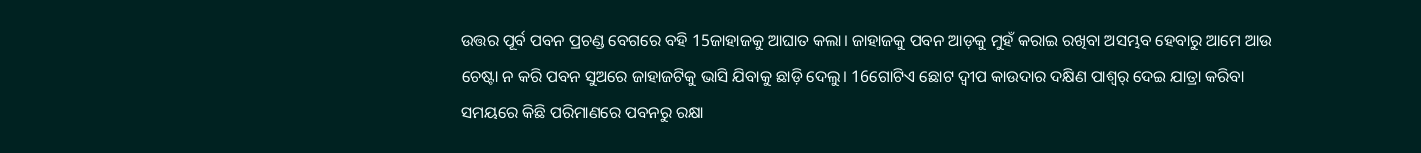ଉତ୍ତର ପୂର୍ବ ପବନ ପ୍ରଚଣ୍ଡ ବେଗରେ ବହି 15ଜାହାଜକୁ ଆଘାତ କଲା। ଜାହାଜକୁ ପବନ ଆଡ଼କୁ ମୁହଁ କରାଇ ରଖିବା ଅସମ୍ଭବ ହେବାରୁ ଆମେ ଆଉ ଚେଷ୍ଟା ନ କରି ପବନ ସୁଅରେ ଜାହାଜଟିକୁ ଭାସି ଯିବାକୁ ଛାଡ଼ି ଦେଲୁ। 16ଗୋଟିଏ ଛୋଟ ଦ୍ୱୀପ କାଉଦାର ଦକ୍ଷିଣ ପାଶ୍ୱର୍ ଦେଇ ଯାତ୍ରା କରିବା ସମୟରେ କିଛି ପରିମାଣରେ ପବନରୁ ରକ୍ଷା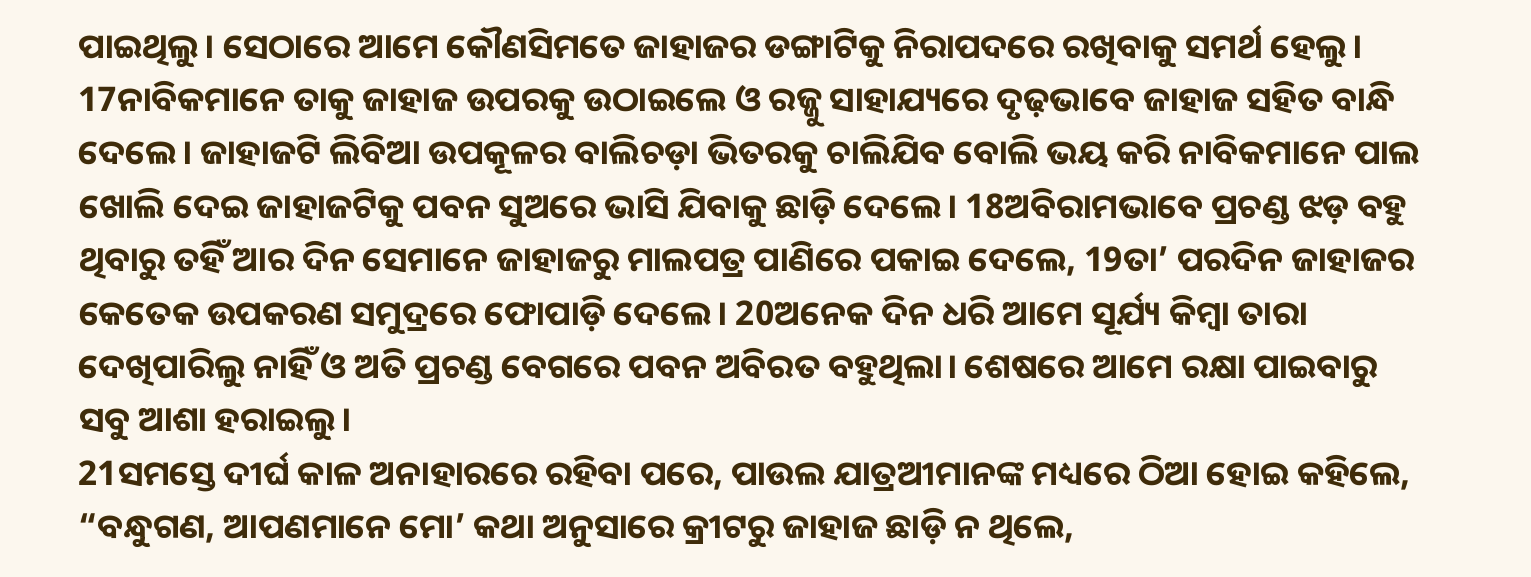ପାଇଥିଲୁ। ସେଠାରେ ଆମେ କୌଣସିମତେ ଜାହାଜର ଡଙ୍ଗାଟିକୁ ନିରାପଦରେ ରଖିବାକୁ ସମର୍ଥ ହେଲୁ। 17ନାବିକମାନେ ତାକୁ ଜାହାଜ ଉପରକୁ ଉଠାଇଲେ ଓ ରଜ୍ଜୁ ସାହାଯ୍ୟରେ ଦୃଢ଼ଭାବେ ଜାହାଜ ସହିତ ବାନ୍ଧି ଦେଲେ। ଜାହାଜଟି ଲିବିଆ ଉପକୂଳର ବାଲିଚଡ଼ା ଭିତରକୁ ଚାଲିଯିବ ବୋଲି ଭୟ କରି ନାବିକମାନେ ପାଲ ଖୋଲି ଦେଇ ଜାହାଜଟିକୁ ପବନ ସୁଅରେ ଭାସି ଯିବାକୁ ଛାଡ଼ି ଦେଲେ। 18ଅବିରାମଭାବେ ପ୍ରଚଣ୍ଡ ଝଡ଼ ବହୁ ଥିବାରୁ ତହିଁ ଆର ଦିନ ସେମାନେ ଜାହାଜରୁ ମାଲପତ୍ର ପାଣିରେ ପକାଇ ଦେଲେ, 19ତା’ ପରଦିନ ଜାହାଜର କେତେକ ଉପକରଣ ସମୁଦ୍ରରେ ଫୋପାଡ଼ି ଦେଲେ। 20ଅନେକ ଦିନ ଧରି ଆମେ ସୂର୍ଯ୍ୟ କିମ୍ବା ତାରା ଦେଖିପାରିଲୁ ନାହିଁ ଓ ଅତି ପ୍ରଚଣ୍ଡ ବେଗରେ ପବନ ଅବିରତ ବହୁଥିଲା। ଶେଷରେ ଆମେ ରକ୍ଷା ପାଇବାରୁ ସବୁ ଆଶା ହରାଇଲୁ।
21ସମସ୍ତେ ଦୀର୍ଘ କାଳ ଅନାହାରରେ ରହିବା ପରେ, ପାଉଲ ଯାତ୍ରଅୀମାନଙ୍କ ମଧ୍ୟରେ ଠିଆ ହୋଇ କହିଲେ, “ବନ୍ଧୁଗଣ, ଆପଣମାନେ ମୋ’ କଥା ଅନୁସାରେ କ୍ରୀଟରୁ ଜାହାଜ ଛାଡ଼ି ନ ଥିଲେ,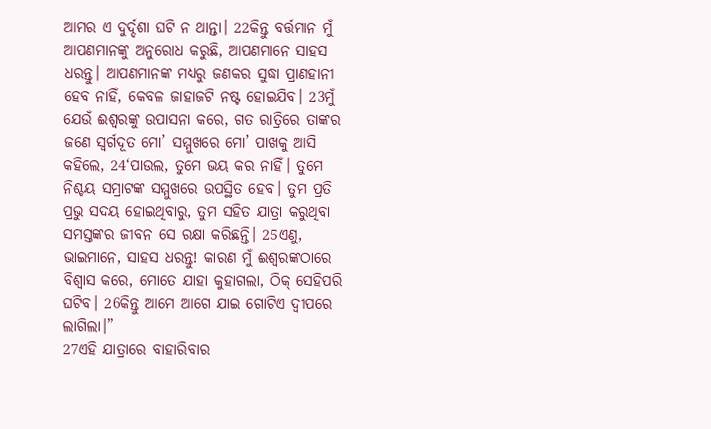ଆମର ଏ ଦୁର୍ଦ୍ଦଶା ଘଟି ନ ଥାନ୍ତା। 22କିନ୍ତୁ ବର୍ତ୍ତମାନ ମୁଁ ଆପଣମାନଙ୍କୁ ଅନୁରୋଧ କରୁଛି, ଆପଣମାନେ ସାହସ ଧରନ୍ତୁ। ଆପଣମାନଙ୍କ ମଧ୍ୟରୁ ଜଣକର ସୁଦ୍ଧା ପ୍ରାଣହାନୀ ହେବ ନାହିଁ, କେବଳ ଜାହାଜଟି ନଷ୍ଟ ହୋଇଯିବ। 23ମୁଁ ଯେଉଁ ଈଶ୍ୱରଙ୍କୁ ଉପାସନା କରେ, ଗତ ରାତ୍ରିରେ ତାଙ୍କର ଜଣେ ସ୍ୱର୍ଗଦୂତ ମୋ’ ସମ୍ମୁଖରେ ମୋ’ ପାଖକୁ ଆସି କହିଲେ, 24‘ପାଉଲ, ତୁମେ ଭୟ କର ନାହିଁ। ତୁମେ ନିଶ୍ଚୟ ସମ୍ରାଟଙ୍କ ସମ୍ମୁଖରେ ଉପସ୍ଥିତ ହେବ। ତୁମ ପ୍ରତି ପ୍ରଭୁ ସଦୟ ହୋଇଥିବାରୁ, ତୁମ ସହିତ ଯାତ୍ରା କରୁଥିବା ସମସ୍ତଙ୍କର ଜୀବନ ସେ ରକ୍ଷା କରିଛନ୍ତି। 25ଏଣୁ, ଭାଇମାନେ, ସାହସ ଧରନ୍ତୁ! କାରଣ ମୁଁ ଈଶ୍ୱରଙ୍କଠାରେ ବିଶ୍ୱାସ କରେ, ମୋତେ ଯାହା କୁହାଗଲା, ଠିକ୍ ସେହିପରି ଘଟିବ। 26କିନ୍ତୁ ଆମେ ଆଗେ ଯାଇ ଗୋଟିଏ ଦ୍ୱୀପରେ ଲାଗିଲା।”
27ଏହି ଯାତ୍ରାରେ ବାହାରିବାର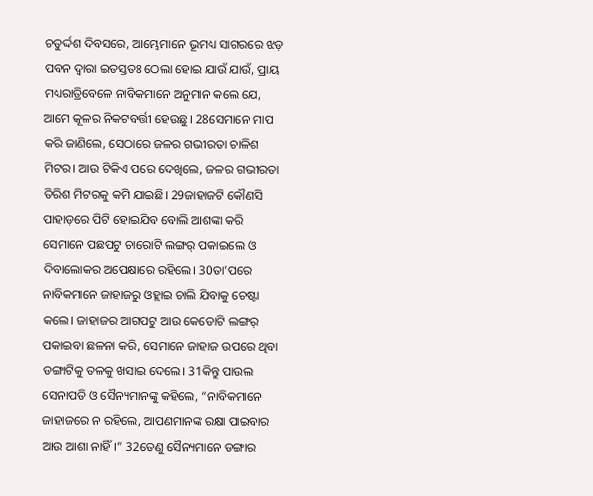ଚତୁର୍ଦ୍ଦଶ ଦିବସରେ, ଆମ୍ଭେମାନେ ଭୂମଧ୍ୟ ସାଗରରେ ଝଡ଼ ପବନ ଦ୍ୱାରା ଇତସ୍ତତଃ ଠେଲା ହୋଇ ଯାଉଁ ଯାଉଁ, ପ୍ରାୟ ମଧ୍ୟରାତ୍ରିବେଳେ ନାବିକମାନେ ଅନୁମାନ କଲେ ଯେ, ଆମେ କୂଳର ନିକଟବର୍ତ୍ତୀ ହେଉଛୁ। 28ସେମାନେ ମାପ କରି ଜାଣିଲେ, ସେଠାରେ ଜଳର ଗଭୀରତା ଚାଳିଶ ମିଟର। ଆଉ ଟିକିଏ ପରେ ଦେଖିଲେ, ଜଳର ଗଭୀରତା ତିରିଶ ମିଟରକୁ କମି ଯାଇଛି। 29ଜାହାଜଟି କୌଣସି ପାହାଡ଼ରେ ପିଟି ହୋଇଯିବ ବୋଲି ଆଶଙ୍କା କରି ସେମାନେ ପଛପଟୁ ଚାରୋଟି ଲଙ୍ଗର୍ ପକାଇଲେ ଓ ଦିବାଲୋକର ଅପେକ୍ଷାରେ ରହିଲେ। 30ତା’ପରେ ନାବିକମାନେ ଜାହାଜରୁ ଓହ୍ଲାଇ ଚାଲି ଯିବାକୁ ଚେଷ୍ଟା କଲେ। ଜାହାଜର ଆଗପଟୁ ଆଉ କେତୋଟି ଲଙ୍ଗର୍ ପକାଇବା ଛଳନା କରି, ସେମାନେ ଜାହାଜ ଉପରେ ଥିବା ଡଙ୍ଗାଟିକୁ ତଳକୁ ଖସାଇ ଦେଲେ। 31କିନ୍ତୁ ପାଉଲ ସେନାପତି ଓ ସୈନ୍ୟମାନଙ୍କୁ କହିଲେ, “ନାବିକମାନେ ଜାହାଜରେ ନ ରହିଲେ, ଆପଣମାନଙ୍କ ରକ୍ଷା ପାଇବାର ଆଉ ଆଶା ନାହିଁ।” 32ତେଣୁ ସୈନ୍ୟମାନେ ଡଙ୍ଗାର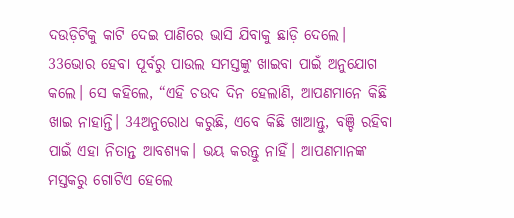ଦଉଡ଼ିଟିକୁ କାଟି ଦେଇ ପାଣିରେ ଭାସି ଯିବାକୁ ଛାଡ଼ି ଦେଲେ।
33ଭୋର ହେବା ପୂର୍ବରୁ ପାଉଲ ସମସ୍ତଙ୍କୁ ଖାଇବା ପାଇଁ ଅନୁଯୋଗ କଲେ। ସେ କହିଲେ, “ଏହି ଚଉଦ ଦିନ ହେଲାଣି, ଆପଣମାନେ କିଛି ଖାଇ ନାହାନ୍ତି। 34ଅନୁରୋଧ କରୁଛି, ଏବେ କିଛି ଖାଆନ୍ତୁ, ବଞ୍ଚି ରହିବା ପାଇଁ ଏହା ନିତାନ୍ତ ଆବଶ୍ୟକ। ଭୟ କରନ୍ତୁ ନାହିଁ। ଆପଣମାନଙ୍କ ମସ୍ତକରୁ ଗୋଟିଏ ହେଲେ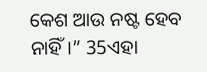କେଶ ଆଉ ନଷ୍ଟ ହେବ ନାହିଁ।” 35ଏହା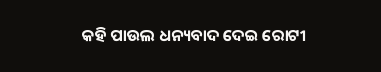କହି ପାଉଲ ଧନ୍ୟବାଦ ଦେଇ ରୋଟୀ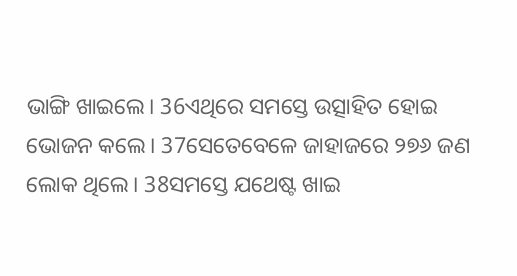ଭାଙ୍ଗି ଖାଇଲେ। 36ଏଥିରେ ସମସ୍ତେ ଉତ୍ସାହିତ ହୋଇ ଭୋଜନ କଲେ। 37ସେତେବେଳେ ଜାହାଜରେ ୨୭୬ ଜଣ ଲୋକ ଥିଲେ। 38ସମସ୍ତେ ଯଥେଷ୍ଟ ଖାଇ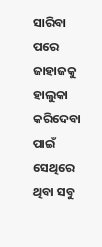ସାରିବା ପରେ ଜାହାଜକୁ ହାଲୁକା କରିଦେବା ପାଇଁ ସେଥିରେ ଥିବା ସବୁ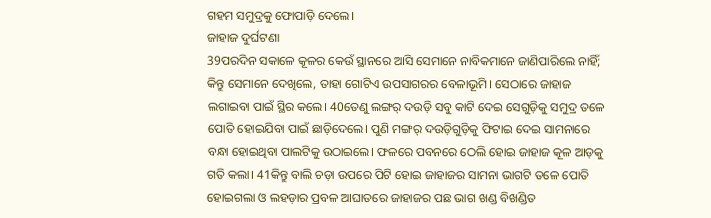ଗହମ ସମୁଦ୍ରକୁ ଫୋପାଡ଼ି ଦେଲେ।
ଜାହାଜ ଦୁର୍ଘଟଣା
39ପରଦିନ ସକାଳେ କୂଳର କେଉଁ ସ୍ଥାନରେ ଆସି ସେମାନେ ନାବିକମାନେ ଜାଣିପାରିଲେ ନାହିଁ; କିନ୍ତୁ ସେମାନେ ଦେଖିଲେ, ତାହା ଗୋଟିଏ ଉପସାଗରର ବେଳାଭୂମି। ସେଠାରେ ଜାହାଜ ଲଗାଇବା ପାଇଁ ସ୍ଥିର କଲେ। 40ତେଣୁ ଲଙ୍ଗର୍ ଦଉଡ଼ି ସବୁ କାଟି ଦେଇ ସେଗୁଡ଼ିକୁ ସମୁଦ୍ର ତଳେ ପୋତି ହୋଇଯିବା ପାଇଁ ଛାଡ଼ିଦେଲେ। ପୁଣି ମଙ୍ଗର୍ ଦଉଡ଼ିଗୁଡ଼ିକୁ ଫିଟାଇ ଦେଇ ସାମନାରେ ବନ୍ଧା ହୋଇଥିବା ପାଲଟିକୁ ଉଠାଇଲେ। ଫଳରେ ପବନରେ ଠେଲି ହୋଇ ଜାହାଜ କୂଳ ଆଡ଼କୁ ଗତି କଲା। 41କିନ୍ତୁ ବାଲି ଚଡ଼ା ଉପରେ ପିଟି ହୋଇ ଜାହାଜର ସାମନା ଭାଗଟି ତଳେ ପୋତି ହୋଇଗଲା ଓ ଲହଡ଼ାର ପ୍ରବଳ ଆଘାତରେ ଜାହାଜର ପଛ ଭାଗ ଖଣ୍ଡ ବିଖଣ୍ଡିତ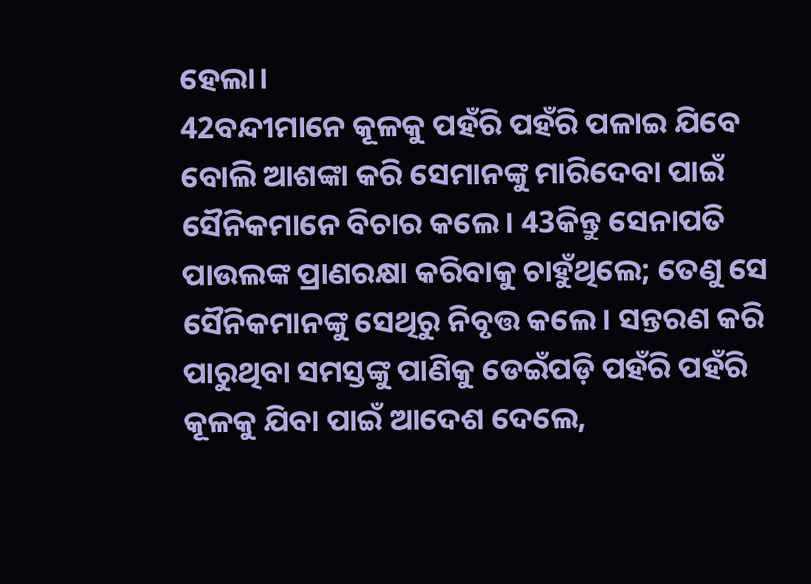ହେଲା।
42ବନ୍ଦୀମାନେ କୂଳକୁ ପହଁରି ପହଁରି ପଳାଇ ଯିବେ ବୋଲି ଆଶଙ୍କା କରି ସେମାନଙ୍କୁ ମାରିଦେବା ପାଇଁ ସୈନିକମାନେ ବିଚାର କଲେ। 43କିନ୍ତୁ ସେନାପତି ପାଉଲଙ୍କ ପ୍ରାଣରକ୍ଷା କରିବାକୁ ଚାହୁଁଥିଲେ; ତେଣୁ ସେ ସୈନିକମାନଙ୍କୁ ସେଥିରୁ ନିବୃତ୍ତ କଲେ। ସନ୍ତରଣ କରି ପାରୁଥିବା ସମସ୍ତଙ୍କୁ ପାଣିକୁ ଡେଇଁପଡ଼ି ପହଁରି ପହଁରି କୂଳକୁ ଯିବା ପାଇଁ ଆଦେଶ ଦେଲେ,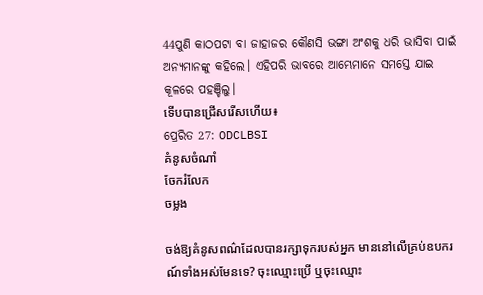44ପୁଣି କାଠପଟା ବା ଜାହାଜର କୌଣସି ଭଙ୍ଗା ଅଂଶକୁ ଧରି ଭାସିବା ପାଇଁ ଅନ୍ୟମାନଙ୍କୁ କହିଲେ। ଏହିପରି ଭାବରେ ଆମ୍ଭେମାନେ ସମସ୍ତେ ଯାଇ କୂଳରେ ପହଞ୍ଚିଲୁ।
ទើបបានជ្រើសរើសហើយ៖
ପ୍ରେରିତ 27: ODCLBSI
គំនូសចំណាំ
ចែករំលែក
ចម្លង

ចង់ឱ្យគំនូសពណ៌ដែលបានរក្សាទុករបស់អ្នក មាននៅលើគ្រប់ឧបករណ៍ទាំងអស់មែនទេ? ចុះឈ្មោះប្រើ ឬចុះឈ្មោះ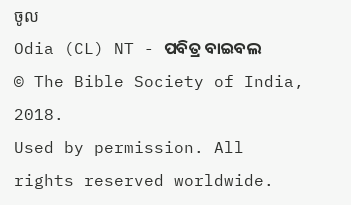ចូល
Odia (CL) NT - ପବିତ୍ର ବାଇବଲ
© The Bible Society of India, 2018.
Used by permission. All rights reserved worldwide.